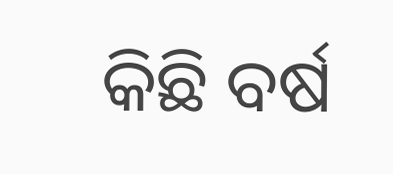କିଛି ବର୍ଷ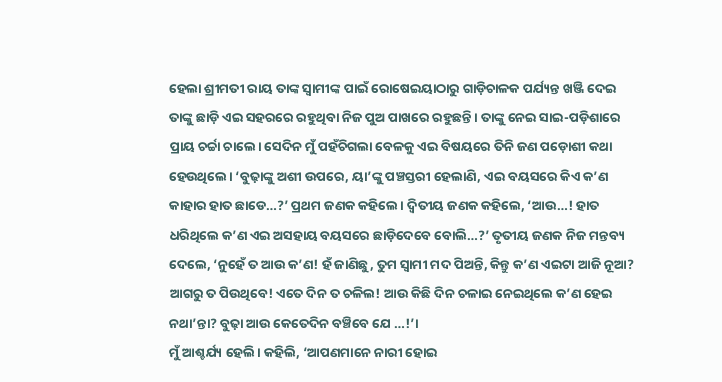ହେଲା ଶ୍ରୀମତୀ ରାୟ ତାଙ୍କ ସ୍ୱାମୀଙ୍କ ପାଇଁ ରୋଷେଇୟାଠାରୁ ଗାଡ଼ିଚାଳକ ପର୍ଯ୍ୟନ୍ତ ଖଞ୍ଜି ଦେଇ ତାଙ୍କୁ ଛାଡ଼ି ଏଇ ସହରରେ ରହୁଥିବା ନିଜ ପୁଅ ପାଖରେ ରହୁଛନ୍ତି। ତାଙ୍କୁ ନେଇ ସାଇ-ପଡ଼ିଶାରେ ପ୍ରାୟ ଚର୍ଚ୍ଚା ଚାଲେ। ସେଦିନ ମୁଁ ପହଁଚିଗଲା ବେଳକୁ ଏଇ ବିଷୟରେ ତିନି ଜଣ ପଡ଼ୋଶୀ କଥା ହେଉଥିଲେ। ‘ବୁଢ଼ାଙ୍କୁ ଅଶୀ ଉପରେ, ୟା’ଙ୍କୁ ପଞ୍ଚସ୍ତରୀ ହେଲାଣି, ଏଇ ବୟସରେ କିଏ କ’ଣ କାହାର ହାତ ଛାଡେ…?’ ପ୍ରଥମ ଜଣକ କହିଲେ। ଦ୍ୱିତୀୟ ଜଣକ କହିଲେ, ‘ଆଉ…! ହାତ ଧରିଥିଲେ କ’ଣ ଏଇ ଅସହାୟ ବୟସରେ ଛାଡ଼ିଦେବେ ବୋଲି…?’ ତୃତୀୟ ଜଣକ ନିଜ ମନ୍ତବ୍ୟ ଦେଲେ, ‘ନୁହେଁ ତ ଆଉ କ’ଣ! ହଁ ଜାଣିଛୁ, ତୁମ ସ୍ୱାମୀ ମଦ ପିଅନ୍ତି, କିନ୍ତୁ କ’ଣ ଏଇଟା ଆଜି ନୂଆ? ଆଗରୁ ତ ପିଉଥିବେ! ଏତେ ଦିନ ତ ଚଳିଲ! ଆଉ କିଛି ଦିନ ଚଳାଇ ନେଇଥିଲେ କ’ଣ ହେଇ ନଥା’ନ୍ତା? ବୁଢ଼ା ଆଉ କେତେଦିନ ବଞ୍ଚିବେ ଯେ …!’।
ମୁଁ ଆଶ୍ଚର୍ଯ୍ୟ ହେଲି। କହିଲି, ‘ଆପଣମାନେ ନାରୀ ହୋଇ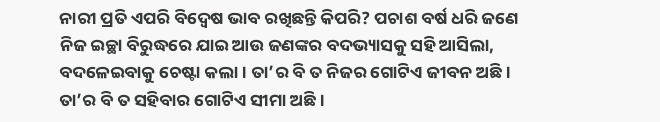ନାରୀ ପ୍ରତି ଏପରି ବିଦ୍ୱେଷ ଭାବ ରଖିଛନ୍ତି କିପରି? ପଚାଶ ବର୍ଷ ଧରି ଜଣେ ନିଜ ଇଚ୍ଛା ବିରୁଦ୍ଧରେ ଯାଇ ଆଉ ଜଣଙ୍କର ବଦଭ୍ୟାସକୁ ସହି ଆସିଲା, ବଦଳେଇବାକୁ ଚେଷ୍ଟା କଲା। ତା’ର ବି ତ ନିଜର ଗୋଟିଏ ଜୀବନ ଅଛି। ତା’ର ବି ତ ସହିବାର ଗୋଟିଏ ସୀମା ଅଛି।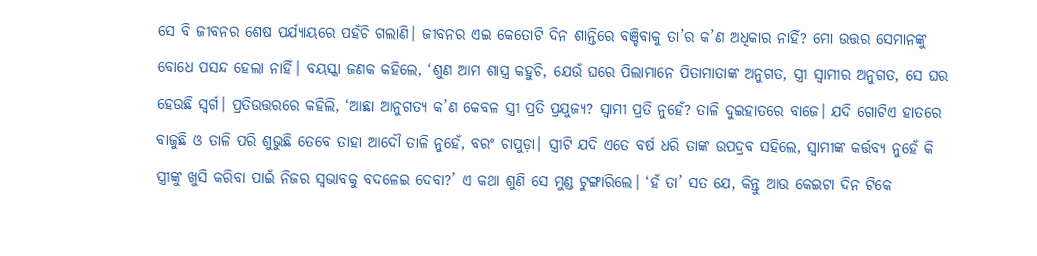ସେ ବି ଜୀବନର ଶେଷ ପର୍ଯ୍ୟାୟରେ ପହଁଚି ଗଲାଣି। ଜୀବନର ଏଇ କେତୋଟି ଦିନ ଶାନ୍ତିରେ ବଞ୍ଚିବାକୁ ତା’ର କ’ଣ ଅଧିକାର ନାହିଁ? ମୋ ଉତ୍ତର ସେମାନଙ୍କୁ ବୋଧେ ପସନ୍ଦ ହେଲା ନାହିଁ। ବୟସ୍କା ଜଣକ କହିଲେ, ‘ଶୁଣ ଆମ ଶାସ୍ତ୍ର କହୁଚି, ଯେଉଁ ଘରେ ପିଲାମାନେ ପିତାମାତାଙ୍କ ଅନୁଗତ, ସ୍ତ୍ରୀ ସ୍ୱାମୀର ଅନୁଗତ, ସେ ଘର ହେଉଛି ସ୍ୱର୍ଗ। ପ୍ରତିଉତ୍ତରରେ କହିଲି, ‘ଆଛା ଆନୁଗତ୍ୟ କ’ଣ କେବଳ ସ୍ତ୍ରୀ ପ୍ରତି ପ୍ରଯୁଜ୍ୟ? ସ୍ୱାମୀ ପ୍ରତି ନୁହେଁ? ତାଳି ଦୁଇହାତରେ ବାଜେ। ଯଦି ଗୋଟିଏ ହାତରେ ବାଜୁଛି ଓ ତାଳି ପରି ଶୁଭୁଛି ତେବେ ତାହା ଆଦୌ ତାଳି ନୁହେଁ, ବରଂ ଚାପୁଡ଼ା। ସ୍ତ୍ରୀଟି ଯଦି ଏତେ ବର୍ଷ ଧରି ତାଙ୍କ ଉପଦ୍ରବ ସହିଲେ, ସ୍ୱାମୀଙ୍କ କର୍ତ୍ତବ୍ୟ ନୁହେଁ କି ସ୍ତ୍ରୀଙ୍କୁ ଖୁସି କରିବା ପାଇଁ ନିଜର ସ୍ୱଭାବକୁ ବଦଳେଇ ଦେବା?’ ଏ କଥା ଶୁଣି ସେ ମୁଣ୍ଡ ଟୁଙ୍ଗାରିଲେ। ‘ହଁ ତା’ ସତ ଯେ, କିନ୍ତୁ ଆଉ କେଇଟା ଦିନ ଟିକେ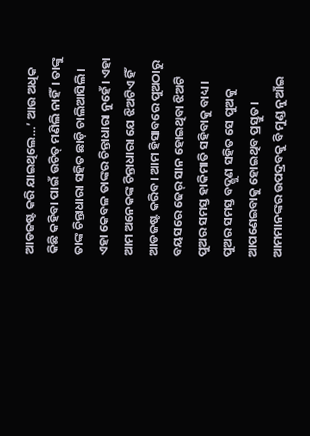ଆଡଜଷ୍ଟ କରି ଯାଇଥିଲେ…’ ଆଉ ଅଧିକ କିଛି କହିବା ପାଇଁ ଉଚିତ୍ ମଣିଲି ନାହିଁ। ତାଙ୍କୁ ତାଙ୍କ ଚିନ୍ତାଧାରା ସହିତ ଛାଡ଼ି ଚାଲିଆସିଲି।
ଏହା କେବଳ ତାଙ୍କର ଚିନ୍ତାଧାରା ନୁହେଁ। ଏହା ଆମ ଅନେକଙ୍କ ଚିନ୍ତାଧାରା ଯେ ଝିଅଟିଏ ହିଁ ଆଡଜଷ୍ଟ କରିବ। ଆମ ହିସାବରେ ପୁଅଠାରୁ ବୟସରେ ଢେର୍ ସାନ ହୋଇଥିବା ଝିଅଟି ପୁଅର ସମସ୍ତ ହାକିମାତି ସହିବାକୁ ବାଧ୍ୟ। ପୁଅର ସମସ୍ତ ବଦ୍ଗୁଣ ସହିତ ସେ ପୁଅକୁ ଆପଣେଇବାକୁ ହୋଇଥିବ ପ୍ରସ୍ତୁତ। ଆମମାନଙ୍କର ଉପଦ୍ରବକୁ ବି ମୁଣ୍ଡ ନୁଆଁଇ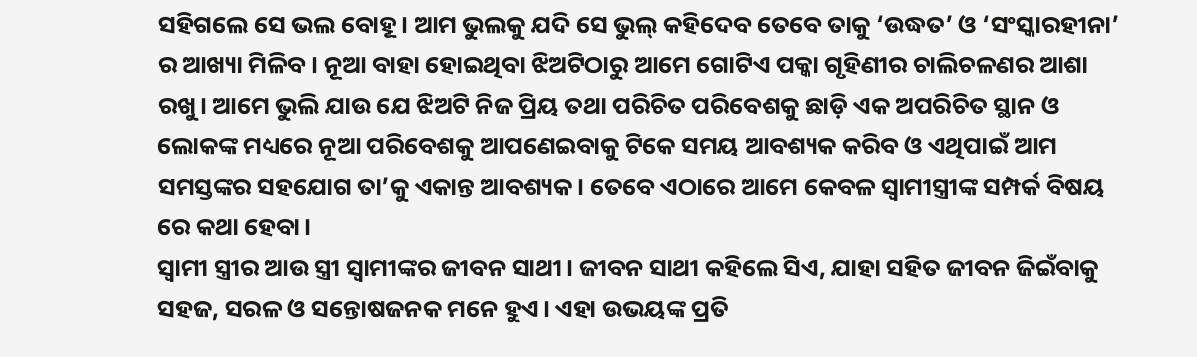ସହିଗଲେ ସେ ଭଲ ବୋହୂ। ଆମ ଭୁଲକୁ ଯଦି ସେ ଭୁଲ୍ କହିଦେବ ତେବେ ତାକୁ ‘ଉଦ୍ଧତ’ ଓ ‘ସଂସ୍କାରହୀନା’ ର ଆଖ୍ୟା ମିଳିବ। ନୂଆ ବାହା ହୋଇଥିବା ଝିଅଟିଠାରୁ ଆମେ ଗୋଟିଏ ପକ୍କା ଗୃହିଣୀର ଚାଲିଚଳଣର ଆଶା ରଖୁ। ଆମେ ଭୁଲି ଯାଉ ଯେ ଝିଅଟି ନିଜ ପ୍ରିୟ ତଥା ପରିଚିତ ପରିବେଶକୁ ଛାଡ଼ି ଏକ ଅପରିଚିତ ସ୍ଥାନ ଓ ଲୋକଙ୍କ ମଧ୍ୟରେ ନୂଆ ପରିବେଶକୁ ଆପଣେଇବାକୁ ଟିକେ ସମୟ ଆବଶ୍ୟକ କରିବ ଓ ଏଥିପାଇଁ ଆମ ସମସ୍ତଙ୍କର ସହଯୋଗ ତା’କୁ ଏକାନ୍ତ ଆବଶ୍ୟକ। ତେବେ ଏଠାରେ ଆମେ କେବଳ ସ୍ୱାମୀସ୍ତ୍ରୀଙ୍କ ସମ୍ପର୍କ ବିଷୟ ରେ କଥା ହେବା।
ସ୍ୱାମୀ ସ୍ତ୍ରୀର ଆଉ ସ୍ତ୍ରୀ ସ୍ୱାମୀଙ୍କର ଜୀବନ ସାଥୀ। ଜୀବନ ସାଥୀ କହିଲେ ସିଏ, ଯାହା ସହିତ ଜୀବନ ଜିଇଁବାକୁ ସହଜ, ସରଳ ଓ ସନ୍ତୋଷଜନକ ମନେ ହୁଏ। ଏହା ଉଭୟଙ୍କ ପ୍ରତି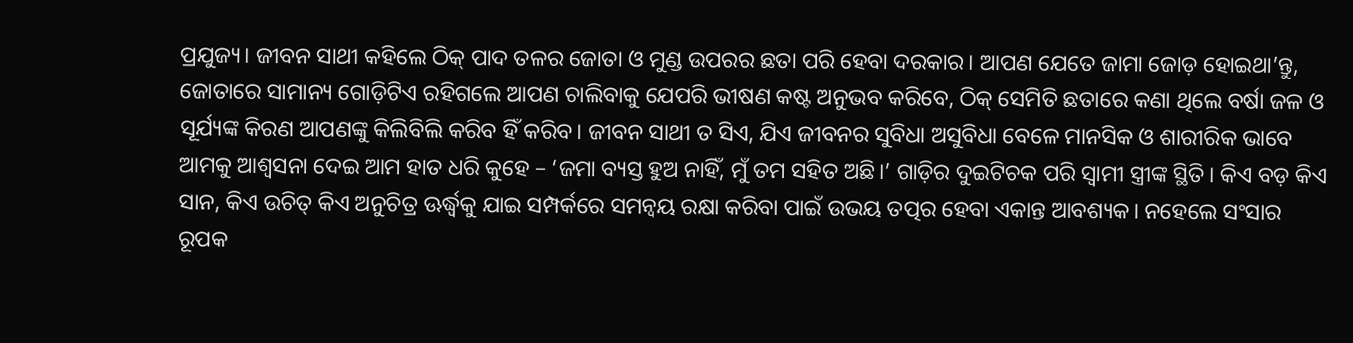ପ୍ରଯୁଜ୍ୟ। ଜୀବନ ସାଥୀ କହିଲେ ଠିକ୍ ପାଦ ତଳର ଜୋତା ଓ ମୁଣ୍ଡ ଉପରର ଛତା ପରି ହେବା ଦରକାର। ଆପଣ ଯେତେ ଜାମା ଜୋଡ଼ ହୋଇଥା’ନ୍ତୁ, ଜୋତାରେ ସାମାନ୍ୟ ଗୋଡ଼ିଟିଏ ରହିଗଲେ ଆପଣ ଚାଲିବାକୁ ଯେପରି ଭୀଷଣ କଷ୍ଟ ଅନୁଭବ କରିବେ, ଠିକ୍ ସେମିତି ଛତାରେ କଣା ଥିଲେ ବର୍ଷା ଜଳ ଓ ସୂର୍ଯ୍ୟଙ୍କ କିରଣ ଆପଣଙ୍କୁ କିଲିବିଲି କରିବ ହିଁ କରିବ। ଜୀବନ ସାଥୀ ତ ସିଏ, ଯିଏ ଜୀବନର ସୁବିଧା ଅସୁବିଧା ବେଳେ ମାନସିକ ଓ ଶାରୀରିକ ଭାବେ ଆମକୁ ଆଶ୍ୱସନା ଦେଇ ଆମ ହାତ ଧରି କୁହେ – ‘ଜମା ବ୍ୟସ୍ତ ହୁଅ ନାହିଁ, ମୁଁ ତମ ସହିତ ଅଛି।’ ଗାଡ଼ିର ଦୁଇଟିଚକ ପରି ସ୍ୱାମୀ ସ୍ତ୍ରୀଙ୍କ ସ୍ଥିତି। କିଏ ବଡ଼ କିଏ ସାନ, କିଏ ଉଚିତ୍ କିଏ ଅନୁଚିତ୍ର ଊର୍ଦ୍ଧ୍ବକୁ ଯାଇ ସମ୍ପର୍କରେ ସମନ୍ୱୟ ରକ୍ଷା କରିବା ପାଇଁ ଉଭୟ ତତ୍ପର ହେବା ଏକାନ୍ତ ଆବଶ୍ୟକ। ନହେଲେ ସଂସାର ରୂପକ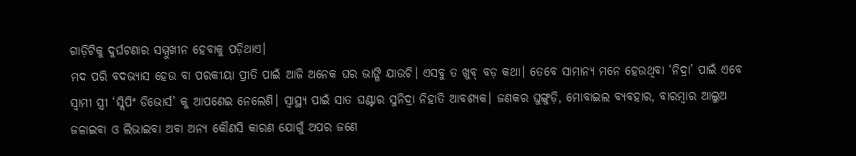ଗାଡ଼ିଟିକୁ ଦୁର୍ଘଟଣାର ସମ୍ମୁଖୀନ ହେବାକୁ ପଡ଼ିଥାଏ।
ମଦ ପରି ବଦଭ୍ୟାସ ହେଉ ବା ପରକୀୟା ପ୍ରୀତି ପାଇଁ ଆଜି ଅନେକ ଘର ଭାଙ୍ଗି ଯାଉଚି। ଏସବୁ ତ ଖୁବ୍ ବଡ଼ କଥା। ତେବେ ସାମାନ୍ୟ ମନେ ହେଉଥିବା ‘ନିଦ୍ରା’ ପାଇଁ ଏବେ ସ୍ୱାମୀ ସ୍ତ୍ରୀ ‘ସ୍ଲିପିଂ ଡିଭୋର୍ସ’ କୁ ଆପଣେଇ ନେଲେଣି। ସ୍ୱାସ୍ଥ୍ୟ ପାଇଁ ସାତ ଘଣ୍ଟାର ସୁନିଦ୍ରା ନିହାତି ଆବଶ୍ୟକ। ଜଣକର ଘୁଙ୍ଗୁଡ଼ି, ମୋବାଇଲ ବ୍ୟବହାର, ବାରମ୍ବାର ଆଲୁଅ ଜଳାଇବା ଓ ଲିଭାଇବା ଅବା ଅନ୍ୟ କୌଣସି କାରଣ ଯୋଗୁଁ ଅପର ଜଣେ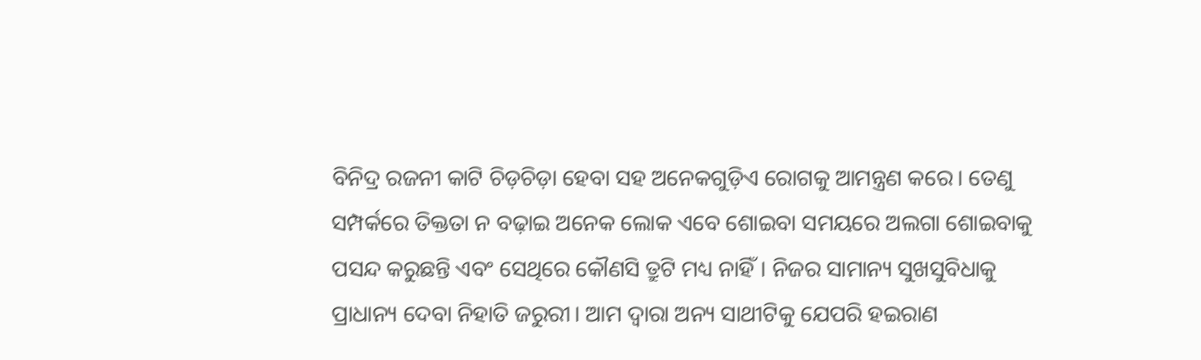ବିନିଦ୍ର ରଜନୀ କାଟି ଚିଡ଼ଚିଡ଼ା ହେବା ସହ ଅନେକଗୁଡ଼ିଏ ରୋଗକୁ ଆମନ୍ତ୍ରଣ କରେ। ତେଣୁ ସମ୍ପର୍କରେ ତିକ୍ତତା ନ ବଢ଼ାଇ ଅନେକ ଲୋକ ଏବେ ଶୋଇବା ସମୟରେ ଅଲଗା ଶୋଇବାକୁ ପସନ୍ଦ କରୁଛନ୍ତି ଏବଂ ସେଥିରେ କୌଣସି ତ୍ରୁଟି ମଧ୍ୟ ନାହିଁ। ନିଜର ସାମାନ୍ୟ ସୁଖସୁବିଧାକୁ ପ୍ରାଧାନ୍ୟ ଦେବା ନିହାତି ଜରୁରୀ। ଆମ ଦ୍ୱାରା ଅନ୍ୟ ସାଥୀଟିକୁ ଯେପରି ହଇରାଣ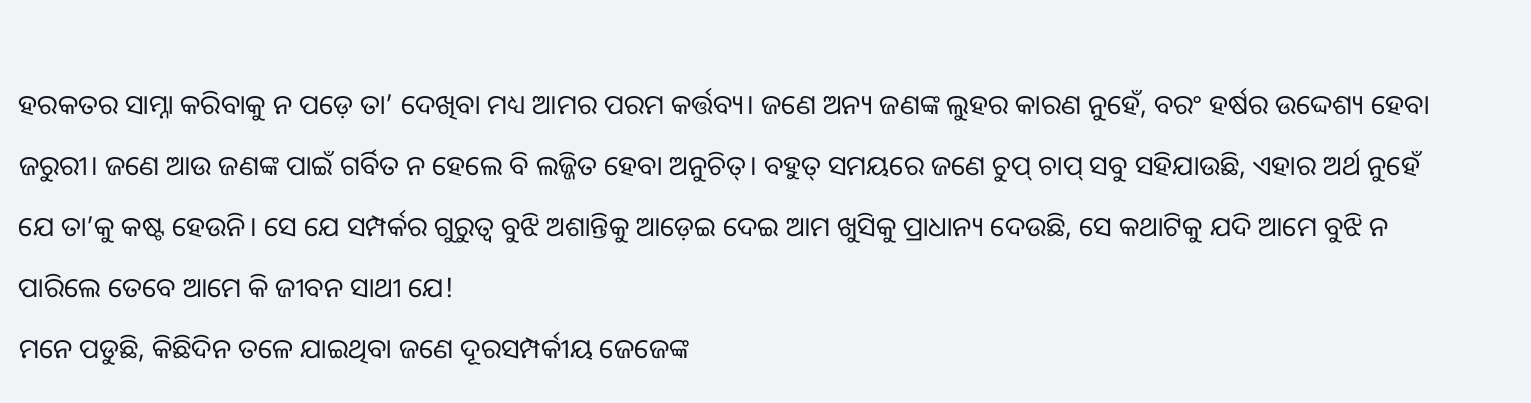ହରକତର ସାମ୍ନା କରିବାକୁ ନ ପଡ଼େ ତା’ ଦେଖିବା ମଧ୍ୟ ଆମର ପରମ କର୍ତ୍ତବ୍ୟ। ଜଣେ ଅନ୍ୟ ଜଣଙ୍କ ଲୁହର କାରଣ ନୁହେଁ, ବରଂ ହର୍ଷର ଉଦ୍ଦେଶ୍ୟ ହେବା ଜରୁରୀ। ଜଣେ ଆଉ ଜଣଙ୍କ ପାଇଁ ଗର୍ବିତ ନ ହେଲେ ବି ଲଜ୍ଜିତ ହେବା ଅନୁଚିତ୍। ବହୁତ୍ ସମୟରେ ଜଣେ ଚୁପ୍ ଚାପ୍ ସବୁ ସହିଯାଉଛି, ଏହାର ଅର୍ଥ ନୁହେଁ ଯେ ତା’କୁ କଷ୍ଟ ହେଉନି। ସେ ଯେ ସମ୍ପର୍କର ଗୁରୁତ୍ୱ ବୁଝି ଅଶାନ୍ତିକୁ ଆଡ଼େଇ ଦେଇ ଆମ ଖୁସିକୁ ପ୍ରାଧାନ୍ୟ ଦେଉଛି, ସେ କଥାଟିକୁ ଯଦି ଆମେ ବୁଝି ନ ପାରିଲେ ତେବେ ଆମେ କି ଜୀବନ ସାଥୀ ଯେ!
ମନେ ପଡୁଛି, କିଛିଦିନ ତଳେ ଯାଇଥିବା ଜଣେ ଦୂରସମ୍ପର୍କୀୟ ଜେଜେଙ୍କ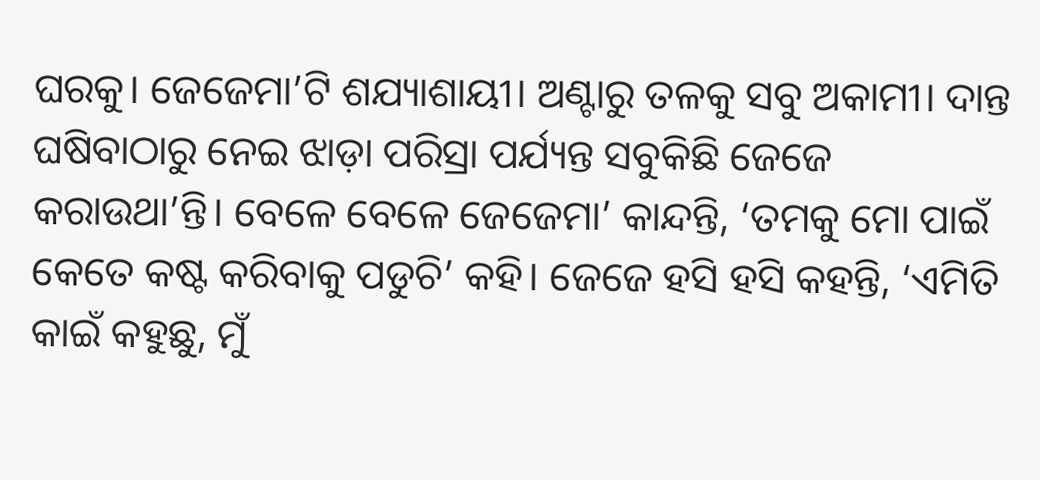ଘରକୁ। ଜେଜେମା’ଟି ଶଯ୍ୟାଶାୟୀ। ଅଣ୍ଟାରୁ ତଳକୁ ସବୁ ଅକାମୀ। ଦାନ୍ତ ଘଷିବାଠାରୁ ନେଇ ଝାଡ଼ା ପରିସ୍ରା ପର୍ଯ୍ୟନ୍ତ ସବୁକିଛି ଜେଜେ କରାଉଥା’ନ୍ତି। ବେଳେ ବେଳେ ଜେଜେମା’ କାନ୍ଦନ୍ତି, ‘ତମକୁ ମୋ ପାଇଁ କେତେ କଷ୍ଟ କରିବାକୁ ପଡୁଚି’ କହି। ଜେଜେ ହସି ହସି କହନ୍ତି, ‘ଏମିତି କାଇଁ କହୁଛୁ, ମୁଁ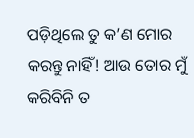ପଡ଼ିଥିଲେ ତୁ କ’ଣ ମୋର କରନ୍ତୁ ନାହିଁ! ଆଉ ତୋର ମୁଁ କରିବିନି ତ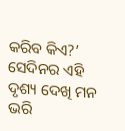କରିବ କିଏ?’ ସେଦିନର ଏହି ଦୃଶ୍ୟ ଦେଖି ମନ ଭରି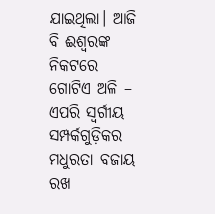ଯାଇଥିଲା। ଆଜି ବି ଈଶ୍ୱରଙ୍କ ନିକଟରେ ଗୋଟିଏ ଅଳି – ଏପରି ସ୍ୱର୍ଗୀୟ ସମ୍ପର୍କଗୁଡ଼ିକର ମଧୁରତା ବଜାୟ ରଖ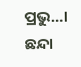ପ୍ରଭୁ…।
ଛନ୍ଦା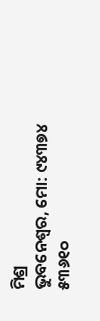ମିଶ୍ର
ଭୁବନେଶ୍ୱର, ମୋ: ୯୪୩୭୪ ୫୩୬୧୦